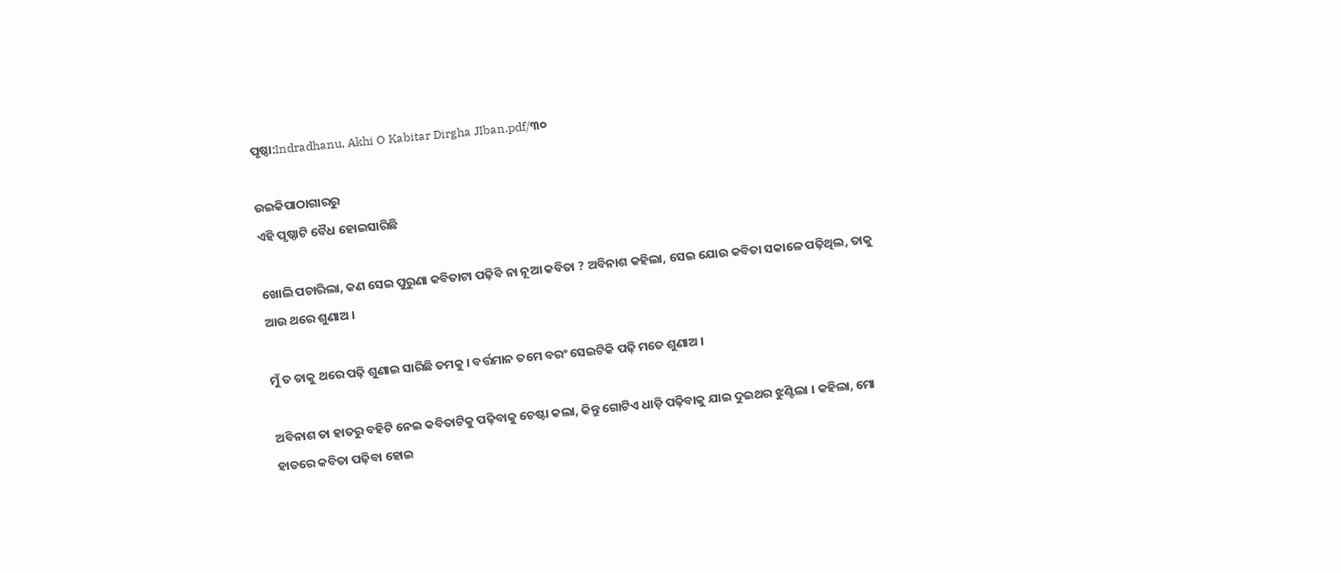ପୃଷ୍ଠା:Indradhanu, Akhi O Kabitar Dirgha JIban.pdf/୩୦

ଉଇକିପାଠାଗାର‌ରୁ
ଏହି ପୃଷ୍ଠାଟି ବୈଧ ହୋଇସାରିଛି

ଖୋଲି ପଚାରିଲା, କଣ ସେଇ ପୁରୁଣା କବିତାଟା ପଢ଼ିବି ନା ନୂଆ କବିତା ? ଅବିନାଶ କହିଲା, ସେଇ ଯୋଉ କବିତା ସକାଳେ ପଢ଼ିଥିଲ, ତାକୁ ଆଉ ଥରେ ଶୁଣାଅ ।

ମୁଁ ତ ତାକୁ ଥରେ ପଢ଼ି ଶୁଣାଇ ସାରିଛି ତମକୁ । ବର୍ତ୍ତମାନ ତମେ ବରଂ ସେଇଟିକି ପଢ଼ି ମତେ ଶୁଣାଅ ।

ଅବିନାଶ ତା ହାତରୁ ବହିଟି ନେଇ କବିତାଟିକୁ ପଢ଼ିବାକୁ ଚେଷ୍ଟା କଲା, କିନ୍ତୁ ଗୋଟିଏ ଧାଡ଼ି ପଢ଼ିବାକୁ ଯାଇ ଦୁଇଥର ଝୁଣ୍ଟିଲା । କହିଲା, ମୋ ହାତରେ କବିତା ପଢ଼ିବା ହୋଇ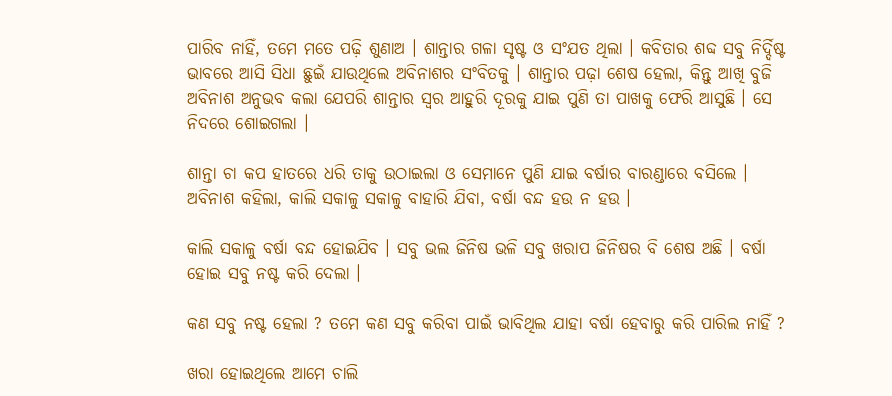ପାରିବ ନାହିଁ, ତମେ ମତେ ପଢ଼ି ଶୁଣାଅ । ଶାନ୍ତାର ଗଳା ସୃଷ୍ଟ ଓ ସଂଯତ ଥିଲା । କବିତାର ଶବ୍ଦ ସବୁ ନିର୍ଦ୍ଦିଷ୍ଟ ଭାବରେ ଆସି ସିଧା ଛୁଇଁ ଯାଉଥିଲେ ଅବିନାଶର ସଂବିତକୁ । ଶାନ୍ତାର ପଢ଼ା ଶେଷ ହେଲା, କିନ୍ତୁ ଆଖି ବୁଜି ଅବିନାଶ ଅନୁଭବ କଲା ଯେପରି ଶାନ୍ତାର ସ୍ୱର ଆହୁରି ଦୂରକୁ ଯାଇ ପୁଣି ତା ପାଖକୁ ଫେରି ଆସୁଛି । ସେ ନିଦରେ ଶୋଇଗଲା ।

ଶାନ୍ତା ଚା କପ ହାତରେ ଧରି ତାକୁ ଉଠାଇଲା ଓ ସେମାନେ ପୁଣି ଯାଇ ବର୍ଷାର ବାରଣ୍ଡାରେ ବସିଲେ । ଅବିନାଶ କହିଲା, କାଲି ସକାଳୁ ସକାଳୁ ବାହାରି ଯିବା, ବର୍ଷା ବନ୍ଦ ହଉ ନ ହଉ ।

କାଲି ସକାଳୁ ବର୍ଷା ବନ୍ଦ ହୋଇଯିବ । ସବୁ ଭଲ ଜିନିଷ ଭଳି ସବୁ ଖରାପ ଜିନିଷର ବି ଶେଷ ଅଛି । ବର୍ଷା ହୋଇ ସବୁ ନଷ୍ଟ କରି ଦେଲା ।

କଣ ସବୁ ନଷ୍ଟ ହେଲା ? ତମେ କଣ ସବୁ କରିବା ପାଇଁ ଭାବିଥିଲ ଯାହା ବର୍ଷା ହେବାରୁ କରି ପାରିଲ ନାହିଁ ?

ଖରା ହୋଇଥିଲେ ଆମେ ଚାଲି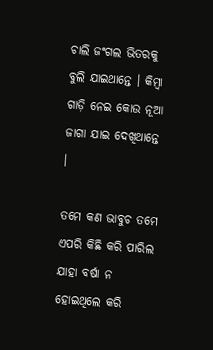ଚାଲି ଜଂଗଲ ଭିତରକୁ ବୁଲି ଯାଇଥାନ୍ତେ । କିମ୍ବା ଗାଡ଼ି ନେଇ କୋଉ ନୂଆ ଜାଗା ଯାଇ ଦେଖିଥାନ୍ତେ ।

ତମେ କଣ ଭାବୁଚ ତମେ ଏପରି କିଛି କରି ପାରିଲ ଯାହା ବର୍ଷା ନ ହୋଇଥିଲେ କରି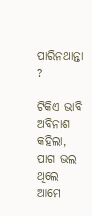ପାରିନଥାନ୍ତା ?

ଟିକିଏ ଭାବି ଅବିନାଶ କହିଲା, ପାଗ ଭଲ ଥିଲେ ଆମେ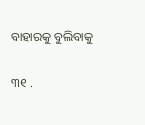ବାହାରକୁ ବୁଲିବାକୁ

୩୧ .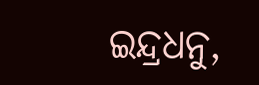ଇନ୍ଦ୍ରଧନୁ,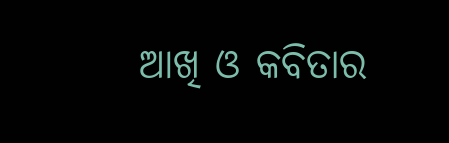ଆଖି ଓ କବିତାର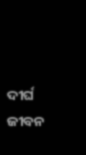ଦୀର୍ଘ ଜୀବନ